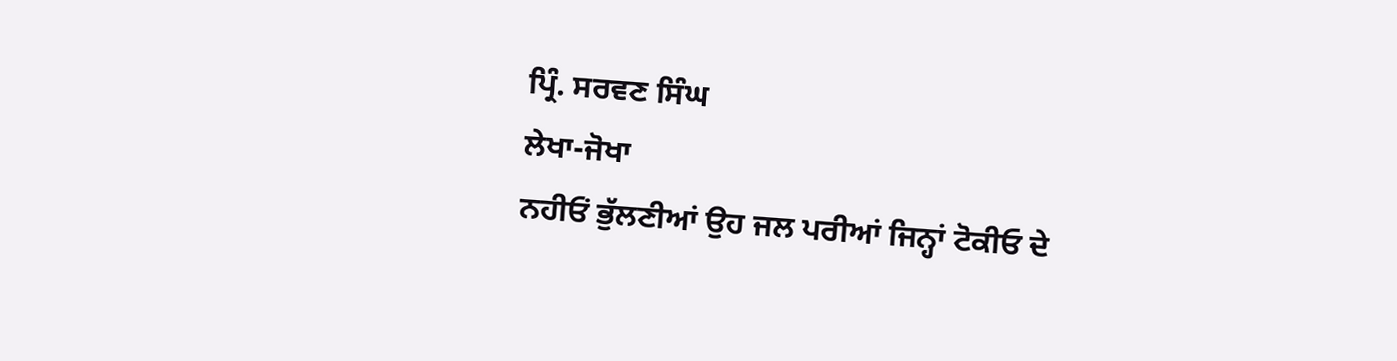ਪ੍ਰਿੰ. ਸਰਵਣ ਸਿੰਘ
ਲੇਖਾ-ਜੋਖਾ
ਨਹੀਓਂ ਭੁੱਲਣੀਆਂ ਉਹ ਜਲ ਪਰੀਆਂ ਜਿਨ੍ਹਾਂ ਟੋਕੀਓ ਦੇ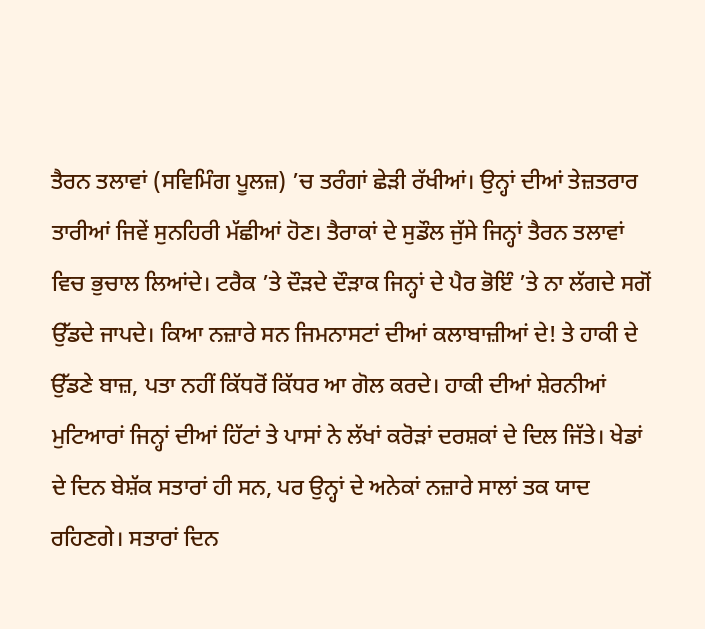ਤੈਰਨ ਤਲਾਵਾਂ (ਸਵਿਮਿੰਗ ਪੂਲਜ਼) ’ਚ ਤਰੰਗਾਂ ਛੇੜੀ ਰੱਖੀਆਂ। ਉਨ੍ਹਾਂ ਦੀਆਂ ਤੇਜ਼ਤਰਾਰ ਤਾਰੀਆਂ ਜਿਵੇਂ ਸੁਨਹਿਰੀ ਮੱਛੀਆਂ ਹੋਣ। ਤੈਰਾਕਾਂ ਦੇ ਸੁਡੌਲ ਜੁੱਸੇ ਜਿਨ੍ਹਾਂ ਤੈਰਨ ਤਲਾਵਾਂ ਵਿਚ ਭੁਚਾਲ ਲਿਆਂਦੇ। ਟਰੈਕ ’ਤੇ ਦੌੜਦੇ ਦੌੜਾਕ ਜਿਨ੍ਹਾਂ ਦੇ ਪੈਰ ਭੋਇੰ ’ਤੇ ਨਾ ਲੱਗਦੇ ਸਗੋਂ ਉੱਡਦੇ ਜਾਪਦੇ। ਕਿਆ ਨਜ਼ਾਰੇ ਸਨ ਜਿਮਨਾਸਟਾਂ ਦੀਆਂ ਕਲਾਬਾਜ਼ੀਆਂ ਦੇ! ਤੇ ਹਾਕੀ ਦੇ ਉੱਡਣੇ ਬਾਜ਼, ਪਤਾ ਨਹੀਂ ਕਿੱਧਰੋਂ ਕਿੱਧਰ ਆ ਗੋਲ ਕਰਦੇ। ਹਾਕੀ ਦੀਆਂ ਸ਼ੇਰਨੀਆਂ ਮੁਟਿਆਰਾਂ ਜਿਨ੍ਹਾਂ ਦੀਆਂ ਹਿੱਟਾਂ ਤੇ ਪਾਸਾਂ ਨੇ ਲੱਖਾਂ ਕਰੋੜਾਂ ਦਰਸ਼ਕਾਂ ਦੇ ਦਿਲ ਜਿੱਤੇ। ਖੇਡਾਂ ਦੇ ਦਿਨ ਬੇਸ਼ੱਕ ਸਤਾਰਾਂ ਹੀ ਸਨ, ਪਰ ਉਨ੍ਹਾਂ ਦੇ ਅਨੇਕਾਂ ਨਜ਼ਾਰੇ ਸਾਲਾਂ ਤਕ ਯਾਦ ਰਹਿਣਗੇ। ਸਤਾਰਾਂ ਦਿਨ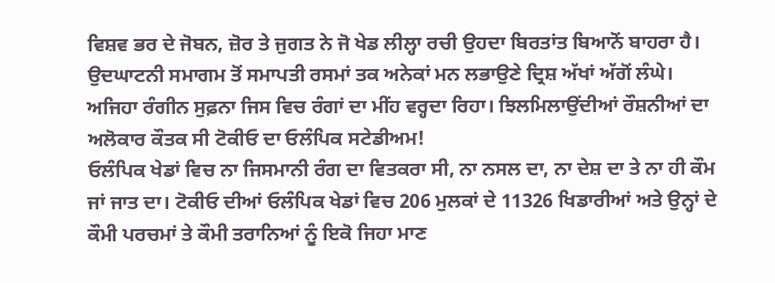ਵਿਸ਼ਵ ਭਰ ਦੇ ਜੋਬਨ, ਜ਼ੋਰ ਤੇ ਜੁਗਤ ਨੇ ਜੋ ਖੇਡ ਲੀਲ੍ਹਾ ਰਚੀ ਉਹਦਾ ਬਿਰਤਾਂਤ ਬਿਆਨੋਂ ਬਾਹਰਾ ਹੈ। ਉਦਘਾਟਨੀ ਸਮਾਗਮ ਤੋਂ ਸਮਾਪਤੀ ਰਸਮਾਂ ਤਕ ਅਨੇਕਾਂ ਮਨ ਲਭਾਉਣੇ ਦ੍ਰਿਸ਼ ਅੱਖਾਂ ਅੱਗੋਂ ਲੰਘੇ। ਅਜਿਹਾ ਰੰਗੀਨ ਸੁਫ਼ਨਾ ਜਿਸ ਵਿਚ ਰੰਗਾਂ ਦਾ ਮੀਂਹ ਵਰ੍ਹਦਾ ਰਿਹਾ। ਝਿਲਮਿਲਾਉਂਦੀਆਂ ਰੌਸ਼ਨੀਆਂ ਦਾ ਅਲੋਕਾਰ ਕੌਤਕ ਸੀ ਟੋਕੀਓ ਦਾ ਓਲੰਪਿਕ ਸਟੇਡੀਅਮ!
ਓਲੰਪਿਕ ਖੇਡਾਂ ਵਿਚ ਨਾ ਜਿਸਮਾਨੀ ਰੰਗ ਦਾ ਵਿਤਕਰਾ ਸੀ, ਨਾ ਨਸਲ ਦਾ, ਨਾ ਦੇਸ਼ ਦਾ ਤੇ ਨਾ ਹੀ ਕੌਮ ਜਾਂ ਜਾਤ ਦਾ। ਟੋਕੀਓ ਦੀਆਂ ਓਲੰਪਿਕ ਖੇਡਾਂ ਵਿਚ 206 ਮੁਲਕਾਂ ਦੇ 11326 ਖਿਡਾਰੀਆਂ ਅਤੇ ਉਨ੍ਹਾਂ ਦੇ ਕੌਮੀ ਪਰਚਮਾਂ ਤੇ ਕੌਮੀ ਤਰਾਨਿਆਂ ਨੂੰ ਇਕੋ ਜਿਹਾ ਮਾਣ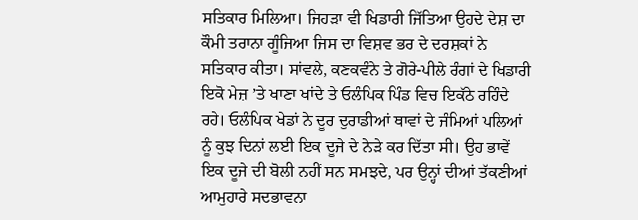ਸਤਿਕਾਰ ਮਿਲਿਆ। ਜਿਹੜਾ ਵੀ ਖਿਡਾਰੀ ਜਿੱਤਿਆ ਉਹਦੇ ਦੇਸ਼ ਦਾ ਕੌਮੀ ਤਰਾਨਾ ਗੂੰਜਿਆ ਜਿਸ ਦਾ ਵਿਸ਼ਵ ਭਰ ਦੇ ਦਰਸ਼ਕਾਂ ਨੇ ਸਤਿਕਾਰ ਕੀਤਾ। ਸਾਂਵਲੇ, ਕਣਕਵੰਨੇ ਤੇ ਗੋਰੇ-ਪੀਲੇ ਰੰਗਾਂ ਦੇ ਖਿਡਾਰੀ ਇਕੋ ਮੇਜ਼ ’ਤੇ ਖਾਣਾ ਖਾਂਦੇ ਤੇ ਓਲੰਪਿਕ ਪਿੰਡ ਵਿਚ ਇਕੱਠੇ ਰਹਿੰਦੇ ਰਹੇ। ਓਲੰਪਿਕ ਖੇਡਾਂ ਨੇ ਦੂਰ ਦੁਰਾਡੀਆਂ ਥਾਵਾਂ ਦੇ ਜੰਮਿਆਂ ਪਲਿਆਂ ਨੂੰ ਕੁਝ ਦਿਨਾਂ ਲਈ ਇਕ ਦੂਜੇ ਦੇ ਨੇੜੇ ਕਰ ਦਿੱਤਾ ਸੀ। ਉਹ ਭਾਵੇਂ ਇਕ ਦੂਜੇ ਦੀ ਬੋਲੀ ਨਹੀਂ ਸਨ ਸਮਝਦੇ, ਪਰ ਉਨ੍ਹਾਂ ਦੀਆਂ ਤੱਕਣੀਆਂ ਆਮੁਹਾਰੇ ਸਦਭਾਵਨਾ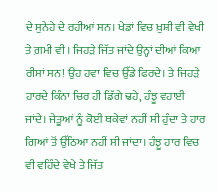ਦੇ ਸੁਨੇਹੇ ਦੇ ਰਹੀਆਂ ਸਨ। ਖੇਡਾਂ ਵਿਚ ਖ਼ੁਸ਼ੀ ਵੀ ਵੇਖੀ ਤੇ ਗ਼ਮੀ ਵੀ। ਜਿਹੜੇ ਜਿੱਤ ਜਾਂਦੇ ਉਨ੍ਹਾਂ ਦੀਆਂ ਕਿਆ ਰੀਸਾਂ ਸਨ! ਉਹ ਹਵਾ ਵਿਚ ਉੱਡੇ ਫਿਰਦੇ। ਤੇ ਜਿਹੜੇ ਹਾਰਦੇ ਕਿੰਨਾ ਚਿਰ ਹੀ ਡਿੱਗੇ ਢਹੇ, ਹੰਝੂ ਵਹਾਈ ਜਾਂਦੇ। ਜੇਤੂਆਂ ਨੂੰ ਕੋਈ ਥਕੇਵਾਂ ਨਹੀਂ ਸੀ ਹੁੰਦਾ ਤੇ ਹਾਰ ਗਿਆਂ ਤੋਂ ਉੱਠਿਆ ਨਹੀਂ ਸੀ ਜਾਂਦਾ। ਹੰਝੂ ਹਾਰ ਵਿਚ ਵੀ ਵਹਿੰਦੇ ਵੇਖੇ ਤੇ ਜਿੱਤ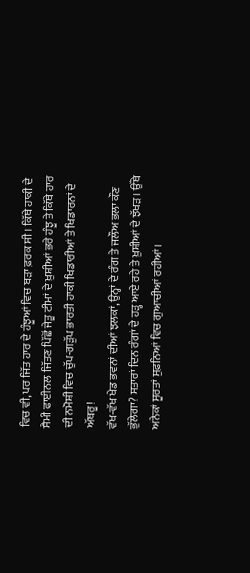ਵਿਚ ਵੀ, ਪਰ ਜਿੱਤ ਹਾਰ ਦੇ ਹੰਝੂਆਂ ਵਿਚ ਬੜਾ ਫ਼ਰਕ ਸੀ। ਕਿੱਥੇ ਹਾਕੀ ਦੇ ਸੈਮੀ ਫਾਈਨਲ ਜਿੱਤਣ ਪਿੱਛੋਂ ਜੇਤੂ ਟੀਮਾਂ ਦੇ ਖ਼ੁਸ਼ੀਆਂ ਭਰੇ ਹੰਝੂ ਤੇ ਕਿੱਥੇ ਹਾਰ ਦੀ ਨਮੋਸ਼ੀ ਵਿਚ ਚੁੱਪ-ਗੜੁੱਪ ਭਾਰਤੀ ਹਾਕੀ ਖਿਡਾਰੀਆਂ ਤੇ ਖਿਡਾਰਨਾਂ ਦੇ ਅੱਥਰੂ!
ਵੱਖ-ਵੱਖ ਖੇਡ ਭਵਨਾਂ ਦੀਆਂ ਝਲਕਾਂ, ਉਨ੍ਹਾਂ ਦੇ ਰੰਗ ਤੇ ਜਲੌਅ ਭਲਾ ਕੌਣ ਭੁੱਲੇਗਾ? ਸਤਾਰਾਂ ਦਿਨ ਰੰਗਾਂ ਦੇ ਹੜ੍ਹ ਆਏ ਰਹੇ ਤੇ ਖ਼ੁਸ਼ੀਆਂ ਦੇ ਝੱਖੜ। ਉੱਥੇ ਅਨੇਕਾਂ ਸੂਰਤਾਂ ਸੁਫ਼ਨਿਆਂ ਵਿਚ ਗੁਆਚੀਆਂ ਰਹੀਆਂ।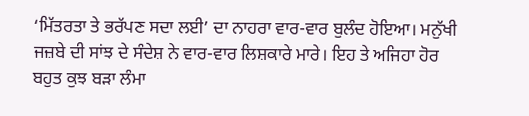‘ਮਿੱਤਰਤਾ ਤੇ ਭਰੱਪਣ ਸਦਾ ਲਈ’ ਦਾ ਨਾਹਰਾ ਵਾਰ-ਵਾਰ ਬੁਲੰਦ ਹੋਇਆ। ਮਨੁੱਖੀ ਜਜ਼ਬੇ ਦੀ ਸਾਂਝ ਦੇ ਸੰਦੇਸ਼ ਨੇ ਵਾਰ-ਵਾਰ ਲਿਸ਼ਕਾਰੇ ਮਾਰੇ। ਇਹ ਤੇ ਅਜਿਹਾ ਹੋਰ ਬਹੁਤ ਕੁਝ ਬੜਾ ਲੰਮਾ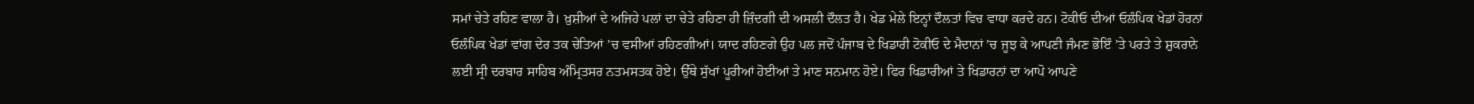ਸਮਾਂ ਚੇਤੇ ਰਹਿਣ ਵਾਲਾ ਹੈ। ਖ਼ੁਸ਼ੀਆਂ ਦੇ ਅਜਿਹੇ ਪਲਾਂ ਦਾ ਚੇਤੇ ਰਹਿਣਾ ਹੀ ਜ਼ਿੰਦਗੀ ਦੀ ਅਸਲੀ ਦੌਲਤ ਹੈ। ਖੇਡ ਮੇਲੇ ਇਨ੍ਹਾਂ ਦੌਲਤਾਂ ਵਿਚ ਵਾਧਾ ਕਰਦੇ ਹਨ। ਟੋਕੀਓ ਦੀਆਂ ਓਲੰਪਿਕ ਖੇਡਾਂ ਹੋਰਨਾਂ ਓਲੰਪਿਕ ਖੇਡਾਂ ਵਾਂਗ ਦੇਰ ਤਕ ਚੇਤਿਆਂ ’ਚ ਵਸੀਆਂ ਰਹਿਣਗੀਆਂ। ਯਾਦ ਰਹਿਣਗੇ ਉਹ ਪਲ ਜਦੋਂ ਪੰਜਾਬ ਦੇ ਖਿਡਾਰੀ ਟੋਕੀਓ ਦੇ ਮੈਦਾਨਾਂ ’ਚ ਜੂਝ ਕੇ ਆਪਣੀ ਜੰਮਣ ਭੋਇੰ ’ਤੇ ਪਰਤੇ ਤੇ ਸ਼ੁਕਰਾਨੇ ਲਈ ਸ੍ਰੀ ਦਰਬਾਰ ਸਾਹਿਬ ਅੰਮ੍ਰਿਤਸਰ ਨਤਮਸਤਕ ਹੋਏ। ਉੱਥੇ ਸੁੱਖਾਂ ਪੂਰੀਆਂ ਹੋਈਆਂ ਤੇ ਮਾਣ ਸਨਮਾਨ ਹੋਏ। ਫਿਰ ਖਿਡਾਰੀਆਂ ਤੇ ਖਿਡਾਰਨਾਂ ਦਾ ਆਪੋ ਆਪਣੇ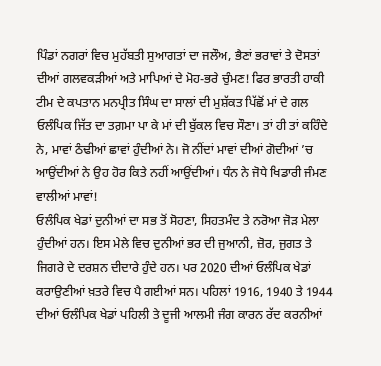ਪਿੰਡਾਂ ਨਗਰਾਂ ਵਿਚ ਮੁਹੱਬਤੀ ਸੁਆਗਤਾਂ ਦਾ ਜਲੌਅ, ਭੈਣਾਂ ਭਰਾਵਾਂ ਤੇ ਦੋਸਤਾਂ ਦੀਆਂ ਗਲਵਕੜੀਆਂ ਅਤੇ ਮਾਪਿਆਂ ਦੇ ਮੋਹ-ਭਰੇ ਚੁੰਮਣ! ਫਿਰ ਭਾਰਤੀ ਹਾਕੀ ਟੀਮ ਦੇ ਕਪਤਾਨ ਮਨਪ੍ਰੀਤ ਸਿੰਘ ਦਾ ਸਾਲਾਂ ਦੀ ਮੁਸ਼ੱਕਤ ਪਿੱਛੋਂ ਮਾਂ ਦੇ ਗਲ ਓਲੰਪਿਕ ਜਿੱਤ ਦਾ ਤਗ਼ਮਾ ਪਾ ਕੇ ਮਾਂ ਦੀ ਬੁੱਕਲ ਵਿਚ ਸੌਣਾ। ਤਾਂ ਹੀ ਤਾਂ ਕਹਿੰਦੇ ਨੇ, ਮਾਵਾਂ ਠੰਢੀਆਂ ਛਾਵਾਂ ਹੁੰਦੀਆਂ ਨੇ। ਜੋ ਨੀਂਦਾਂ ਮਾਵਾਂ ਦੀਆਂ ਗੋਦੀਆਂ ’ਚ ਆਉਂਦੀਆਂ ਨੇ ਉਹ ਹੋਰ ਕਿਤੇ ਨਹੀਂ ਆਉਂਦੀਆਂ। ਧੰਨ ਨੇ ਜੋਧੇ ਖਿਡਾਰੀ ਜੰਮਣ ਵਾਲੀਆਂ ਮਾਵਾਂ!
ਓਲੰਪਿਕ ਖੇਡਾਂ ਦੁਨੀਆਂ ਦਾ ਸਭ ਤੋਂ ਸੋਹਣਾ, ਸਿਹਤਮੰਦ ਤੇ ਨਰੋਆ ਜੋੜ ਮੇਲਾ ਹੁੰਦੀਆਂ ਹਨ। ਇਸ ਮੇਲੇ ਵਿਚ ਦੁਨੀਆਂ ਭਰ ਦੀ ਜੁਆਨੀ, ਜ਼ੋਰ, ਜੁਗਤ ਤੇ ਜਿਗਰੇ ਦੇ ਦਰਸ਼ਨ ਦੀਦਾਰੇ ਹੁੰਦੇ ਹਨ। ਪਰ 2020 ਦੀਆਂ ਓਲੰਪਿਕ ਖੇਡਾਂ ਕਰਾਉਣੀਆਂ ਖ਼ਤਰੇ ਵਿਚ ਪੈ ਗਈਆਂ ਸਨ। ਪਹਿਲਾਂ 1916, 1940 ਤੇ 1944 ਦੀਆਂ ਓਲੰਪਿਕ ਖੇਡਾਂ ਪਹਿਲੀ ਤੇ ਦੂਜੀ ਆਲਮੀ ਜੰਗ ਕਾਰਨ ਰੱਦ ਕਰਨੀਆਂ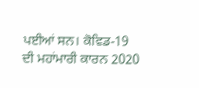ਪਈਆਂ ਸਨ। ਕੋਵਿਡ-19 ਦੀ ਮਹਾਂਮਾਰੀ ਕਾਰਨ 2020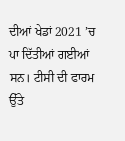ਦੀਆਂ ਖੇਡਾਂ 2021 ’ਚ ਪਾ ਦਿੱਤੀਆਂ ਗਈਆਂ ਸਨ। ਟੀਸੀ ਦੀ ਫਾਰਮ ਉੱਤੇ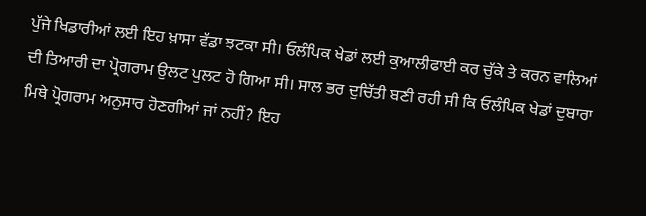ਪੁੱਜੇ ਖਿਡਾਰੀਆਂ ਲਈ ਇਹ ਖ਼ਾਸਾ ਵੱਡਾ ਝਟਕਾ ਸੀ। ਓਲੰਪਿਕ ਖੇਡਾਂ ਲਈ ਕੁਆਲੀਫਾਈ ਕਰ ਚੁੱਕੇ ਤੇ ਕਰਨ ਵਾਲਿਆਂ ਦੀ ਤਿਆਰੀ ਦਾ ਪ੍ਰੋਗਰਾਮ ਉਲਟ ਪੁਲਟ ਹੋ ਗਿਆ ਸੀ। ਸਾਲ ਭਰ ਦੁਚਿੱਤੀ ਬਣੀ ਰਹੀ ਸੀ ਕਿ ਓਲੰਪਿਕ ਖੇਡਾਂ ਦੁਬਾਰਾ ਮਿਥੇ ਪ੍ਰੋਗਰਾਮ ਅਨੁਸਾਰ ਹੋਣਗੀਆਂ ਜਾਂ ਨਹੀਂ? ਇਹ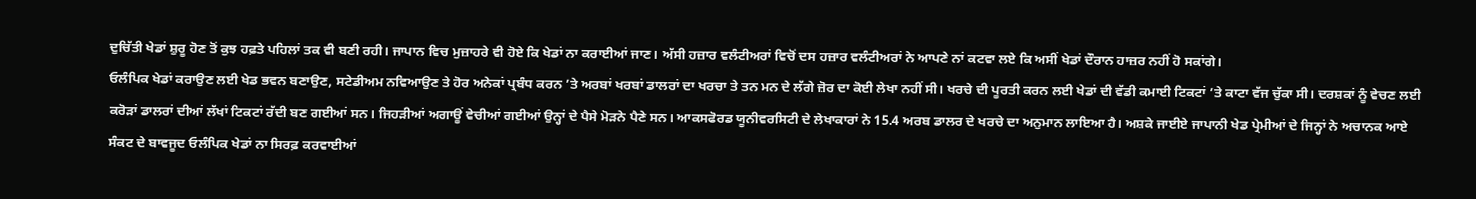ਦੁਚਿੱਤੀ ਖੇਡਾਂ ਸ਼ੁਰੂ ਹੋਣ ਤੋਂ ਕੁਝ ਹਫ਼ਤੇ ਪਹਿਲਾਂ ਤਕ ਵੀ ਬਣੀ ਰਹੀ। ਜਾਪਾਨ ਵਿਚ ਮੁਜ਼ਾਹਰੇ ਵੀ ਹੋਏ ਕਿ ਖੇਡਾਂ ਨਾ ਕਰਾਈਆਂ ਜਾਣ। ਅੱਸੀ ਹਜ਼ਾਰ ਵਲੰਟੀਅਰਾਂ ਵਿਚੋਂ ਦਸ ਹਜ਼ਾਰ ਵਲੰਟੀਅਰਾਂ ਨੇ ਆਪਣੇ ਨਾਂ ਕਟਵਾ ਲਏ ਕਿ ਅਸੀਂ ਖੇਡਾਂ ਦੌਰਾਨ ਹਾਜ਼ਰ ਨਹੀਂ ਹੋ ਸਕਾਂਗੇ।
ਓਲੰਪਿਕ ਖੇਡਾਂ ਕਰਾਉਣ ਲਈ ਖੇਡ ਭਵਨ ਬਣਾਉਣ, ਸਟੇਡੀਅਮ ਨਵਿਆਉਣ ਤੇ ਹੋਰ ਅਨੇਕਾਂ ਪ੍ਰਬੰਧ ਕਰਨ ’ਤੇ ਅਰਬਾਂ ਖਰਬਾਂ ਡਾਲਰਾਂ ਦਾ ਖਰਚਾ ਤੇ ਤਨ ਮਨ ਦੇ ਲੱਗੇ ਜ਼ੋਰ ਦਾ ਕੋਈ ਲੇਖਾ ਨਹੀਂ ਸੀ। ਖਰਚੇ ਦੀ ਪੂਰਤੀ ਕਰਨ ਲਈ ਖੇਡਾਂ ਦੀ ਵੱਡੀ ਕਮਾਈ ਟਿਕਟਾਂ ’ਤੇ ਕਾਟਾ ਵੱਜ ਚੁੱਕਾ ਸੀ। ਦਰਸ਼ਕਾਂ ਨੂੰ ਵੇਚਣ ਲਈ ਕਰੋੜਾਂ ਡਾਲਰਾਂ ਦੀਆਂ ਲੱਖਾਂ ਟਿਕਟਾਂ ਰੱਦੀ ਬਣ ਗਈਆਂ ਸਨ। ਜਿਹੜੀਆਂ ਅਗਾਊਂ ਵੇਚੀਆਂ ਗਈਆਂ ਉਨ੍ਹਾਂ ਦੇ ਪੈਸੇ ਮੋੜਨੇ ਪੈਣੇ ਸਨ। ਆਕਸਫੋਰਡ ਯੂਨੀਵਰਸਿਟੀ ਦੇ ਲੇਖਾਕਾਰਾਂ ਨੇ 15.4 ਅਰਬ ਡਾਲਰ ਦੇ ਖਰਚੇ ਦਾ ਅਨੁਮਾਨ ਲਾਇਆ ਹੈ। ਅਸ਼ਕੇ ਜਾਈਏ ਜਾਪਾਨੀ ਖੇਡ ਪ੍ਰੇਮੀਆਂ ਦੇ ਜਿਨ੍ਹਾਂ ਨੇ ਅਚਾਨਕ ਆਏ ਸੰਕਟ ਦੇ ਬਾਵਜੂਦ ਓਲੰਪਿਕ ਖੇਡਾਂ ਨਾ ਸਿਰਫ਼ ਕਰਵਾਈਆਂ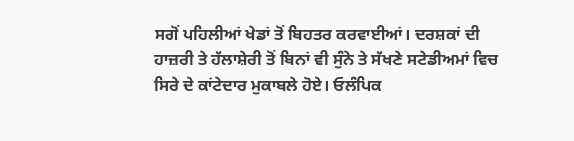ਸਗੋਂ ਪਹਿਲੀਆਂ ਖੇਡਾਂ ਤੋਂ ਬਿਹਤਰ ਕਰਵਾਈਆਂ। ਦਰਸ਼ਕਾਂ ਦੀ ਹਾਜ਼ਰੀ ਤੇ ਹੱਲਾਸ਼ੇਰੀ ਤੋਂ ਬਿਨਾਂ ਵੀ ਸੁੰਨੇ ਤੇ ਸੱਖਣੇ ਸਟੇਡੀਅਮਾਂ ਵਿਚ ਸਿਰੇ ਦੇ ਕਾਂਟੇਦਾਰ ਮੁਕਾਬਲੇ ਹੋਏ। ਓਲੰਪਿਕ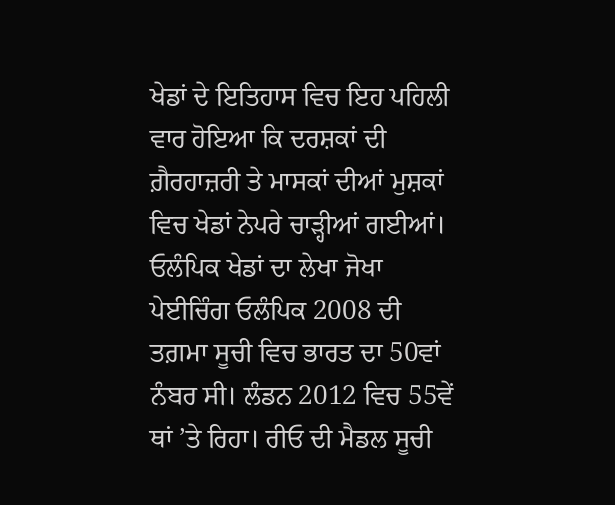ਖੇਡਾਂ ਦੇ ਇਤਿਹਾਸ ਵਿਚ ਇਹ ਪਹਿਲੀ ਵਾਰ ਹੋਇਆ ਕਿ ਦਰਸ਼ਕਾਂ ਦੀ ਗ਼ੈਰਹਾਜ਼ਰੀ ਤੇ ਮਾਸਕਾਂ ਦੀਆਂ ਮੁਸ਼ਕਾਂ ਵਿਚ ਖੇਡਾਂ ਨੇਪਰੇ ਚਾੜ੍ਹੀਆਂ ਗਈਆਂ।
ਓਲੰਪਿਕ ਖੇਡਾਂ ਦਾ ਲੇਖਾ ਜੋਖਾ
ਪੇਈਚਿੰਗ ਓਲੰਪਿਕ 2008 ਦੀ ਤਗ਼ਮਾ ਸੂਚੀ ਵਿਚ ਭਾਰਤ ਦਾ 50ਵਾਂ ਨੰਬਰ ਸੀ। ਲੰਡਨ 2012 ਵਿਚ 55ਵੇਂ ਥਾਂ ’ਤੇ ਰਿਹਾ। ਰੀਓ ਦੀ ਮੈਡਲ ਸੂਚੀ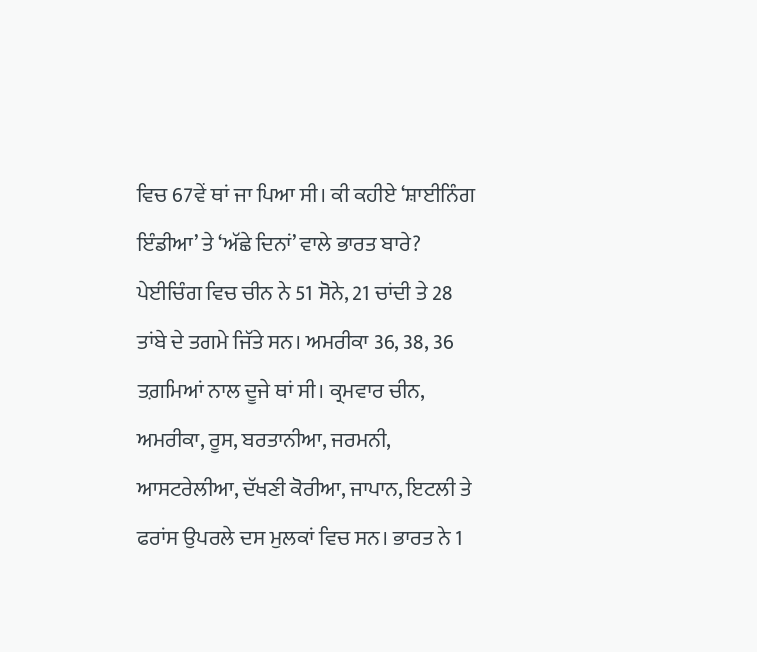ਵਿਚ 67ਵੇਂ ਥਾਂ ਜਾ ਪਿਆ ਸੀ। ਕੀ ਕਹੀਏ ‘ਸ਼ਾਈਨਿੰਗ ਇੰਡੀਆ’ ਤੇ ‘ਅੱਛੇ ਦਿਨਾਂ’ ਵਾਲੇ ਭਾਰਤ ਬਾਰੇ? ਪੇਈਚਿੰਗ ਵਿਚ ਚੀਨ ਨੇ 51 ਸੋਨੇ, 21 ਚਾਂਦੀ ਤੇ 28 ਤਾਂਬੇ ਦੇ ਤਗਮੇ ਜਿੱਤੇ ਸਨ। ਅਮਰੀਕਾ 36, 38, 36 ਤਗ਼ਮਿਆਂ ਨਾਲ ਦੂਜੇ ਥਾਂ ਸੀ। ਕ੍ਰਮਵਾਰ ਚੀਨ, ਅਮਰੀਕਾ, ਰੂਸ, ਬਰਤਾਨੀਆ, ਜਰਮਨੀ, ਆਸਟਰੇਲੀਆ, ਦੱਖਣੀ ਕੋਰੀਆ, ਜਾਪਾਨ, ਇਟਲੀ ਤੇ ਫਰਾਂਸ ਉਪਰਲੇ ਦਸ ਮੁਲਕਾਂ ਵਿਚ ਸਨ। ਭਾਰਤ ਨੇ 1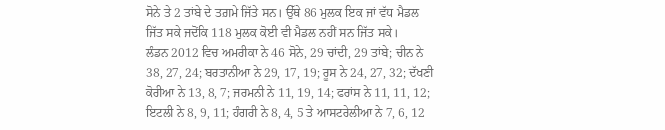ਸੋਨੇ ਤੇ 2 ਤਾਂਬੇ ਦੇ ਤਗ਼ਮੇ ਜਿੱਤੇ ਸਨ। ਉੱਥੇ 86 ਮੁਲਕ ਇਕ ਜਾਂ ਵੱਧ ਮੈਡਲ ਜਿੱਤ ਸਕੇ ਜਦੋਂਕਿ 118 ਮੁਲਕ ਕੋਈ ਵੀ ਮੈਡਲ ਨਹੀਂ ਸਨ ਜਿੱਤ ਸਕੇ।
ਲੰਡਨ 2012 ਵਿਚ ਅਮਰੀਕਾ ਨੇ 46 ਸੋਨੇ, 29 ਚਾਂਦੀ, 29 ਤਾਂਬੇ; ਚੀਨ ਨੇ 38, 27, 24; ਬਰਤਾਨੀਆ ਨੇ 29, 17, 19; ਰੂਸ ਨੇ 24, 27, 32; ਦੱਖਣੀ ਕੋਰੀਆ ਨੇ 13, 8, 7; ਜਰਮਨੀ ਨੇ 11, 19, 14; ਫਰਾਂਸ ਨੇ 11, 11, 12; ਇਟਲੀ ਨੇ 8, 9, 11; ਹੰਗਰੀ ਨੇ 8, 4, 5 ਤੇ ਆਸਟਰੇਲੀਆ ਨੇ 7, 6, 12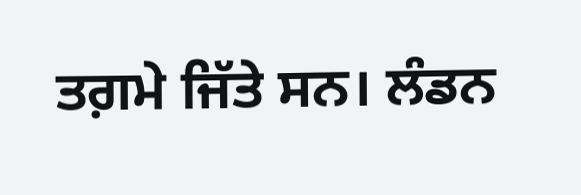ਤਗ਼ਮੇ ਜਿੱਤੇ ਸਨ। ਲੰਡਨ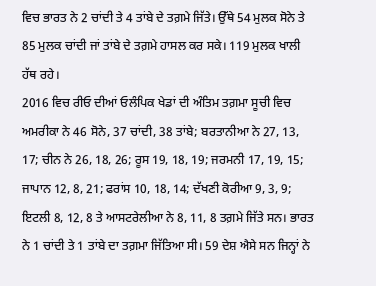ਵਿਚ ਭਾਰਤ ਨੇ 2 ਚਾਂਦੀ ਤੇ 4 ਤਾਂਬੇ ਦੇ ਤਗ਼ਮੇ ਜਿੱਤੇ। ਉੱਥੇ 54 ਮੁਲਕ ਸੋਨੇ ਤੇ 85 ਮੁਲਕ ਚਾਂਦੀ ਜਾਂ ਤਾਂਬੇ ਦੇ ਤਗ਼ਮੇ ਹਾਸਲ ਕਰ ਸਕੇ। 119 ਮੁਲਕ ਖਾਲੀ ਹੱਥ ਰਹੇ।
2016 ਵਿਚ ਰੀਓ ਦੀਆਂ ਓਲੰਪਿਕ ਖੇਡਾਂ ਦੀ ਅੰਤਿਮ ਤਗ਼ਮਾ ਸੂਚੀ ਵਿਚ ਅਮਰੀਕਾ ਨੇ 46 ਸੋਨੇ, 37 ਚਾਂਦੀ, 38 ਤਾਂਬੇ; ਬਰਤਾਨੀਆ ਨੇ 27, 13, 17; ਚੀਨ ਨੇ 26, 18, 26; ਰੂਸ 19, 18, 19; ਜਰਮਨੀ 17, 19, 15; ਜਾਪਾਨ 12, 8, 21; ਫਰਾਂਸ 10, 18, 14; ਦੱਖਣੀ ਕੋਰੀਆ 9, 3, 9; ਇਟਲੀ 8, 12, 8 ਤੇ ਆਸਟਰੇਲੀਆ ਨੇ 8, 11, 8 ਤਗ਼ਮੇ ਜਿੱਤੇ ਸਨ। ਭਾਰਤ ਨੇ 1 ਚਾਂਦੀ ਤੇ 1 ਤਾਂਬੇ ਦਾ ਤਗ਼ਮਾ ਜਿੱਤਿਆ ਸੀ। 59 ਦੇਸ਼ ਐਸੇ ਸਨ ਜਿਨ੍ਹਾਂ ਨੇ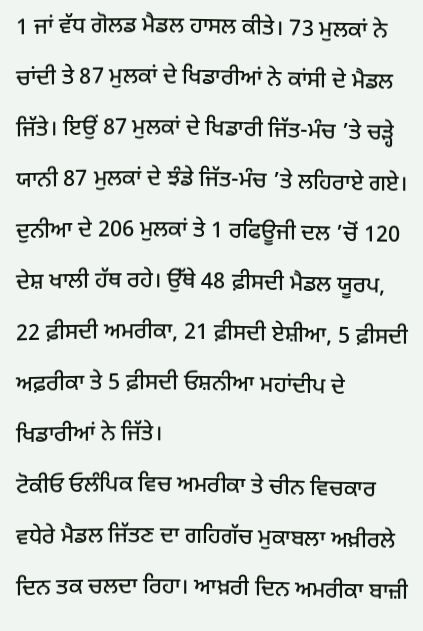1 ਜਾਂ ਵੱਧ ਗੋਲਡ ਮੈਡਲ ਹਾਸਲ ਕੀਤੇ। 73 ਮੁਲਕਾਂ ਨੇ ਚਾਂਦੀ ਤੇ 87 ਮੁਲਕਾਂ ਦੇ ਖਿਡਾਰੀਆਂ ਨੇ ਕਾਂਸੀ ਦੇ ਮੈਡਲ ਜਿੱਤੇ। ਇਉਂ 87 ਮੁਲਕਾਂ ਦੇ ਖਿਡਾਰੀ ਜਿੱਤ-ਮੰਚ ’ਤੇ ਚੜ੍ਹੇ ਯਾਨੀ 87 ਮੁਲਕਾਂ ਦੇ ਝੰਡੇ ਜਿੱਤ-ਮੰਚ ’ਤੇ ਲਹਿਰਾਏ ਗਏ। ਦੁਨੀਆ ਦੇ 206 ਮੁਲਕਾਂ ਤੇ 1 ਰਫਿਊਜੀ ਦਲ ’ਚੋਂ 120 ਦੇਸ਼ ਖਾਲੀ ਹੱਥ ਰਹੇ। ਉੱਥੇ 48 ਫ਼ੀਸਦੀ ਮੈਡਲ ਯੂਰਪ, 22 ਫ਼ੀਸਦੀ ਅਮਰੀਕਾ, 21 ਫ਼ੀਸਦੀ ਏਸ਼ੀਆ, 5 ਫ਼ੀਸਦੀ ਅਫ਼ਰੀਕਾ ਤੇ 5 ਫ਼ੀਸਦੀ ਓਸ਼ਨੀਆ ਮਹਾਂਦੀਪ ਦੇ ਖਿਡਾਰੀਆਂ ਨੇ ਜਿੱਤੇ।
ਟੋਕੀਓ ਓਲੰਪਿਕ ਵਿਚ ਅਮਰੀਕਾ ਤੇ ਚੀਨ ਵਿਚਕਾਰ ਵਧੇਰੇ ਮੈਡਲ ਜਿੱਤਣ ਦਾ ਗਹਿਗੱਚ ਮੁਕਾਬਲਾ ਅਖ਼ੀਰਲੇ ਦਿਨ ਤਕ ਚਲਦਾ ਰਿਹਾ। ਆਖ਼ਰੀ ਦਿਨ ਅਮਰੀਕਾ ਬਾਜ਼ੀ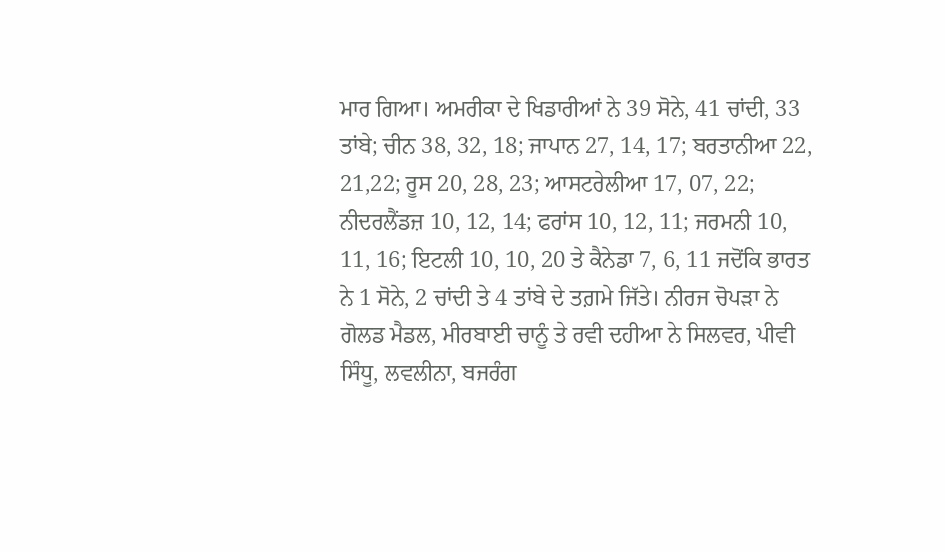ਮਾਰ ਗਿਆ। ਅਮਰੀਕਾ ਦੇ ਖਿਡਾਰੀਆਂ ਨੇ 39 ਸੋਨੇ, 41 ਚਾਂਦੀ, 33 ਤਾਂਬੇ; ਚੀਨ 38, 32, 18; ਜਾਪਾਨ 27, 14, 17; ਬਰਤਾਨੀਆ 22, 21,22; ਰੂਸ 20, 28, 23; ਆਸਟਰੇਲੀਆ 17, 07, 22; ਨੀਦਰਲੈਂਡਜ਼ 10, 12, 14; ਫਰਾਂਸ 10, 12, 11; ਜਰਮਨੀ 10, 11, 16; ਇਟਲੀ 10, 10, 20 ਤੇ ਕੈਨੇਡਾ 7, 6, 11 ਜਦੋਂਕਿ ਭਾਰਤ ਨੇ 1 ਸੋਨੇ, 2 ਚਾਂਦੀ ਤੇ 4 ਤਾਂਬੇ ਦੇ ਤਗ਼ਮੇ ਜਿੱਤੇ। ਨੀਰਜ ਚੋਪੜਾ ਨੇ ਗੋਲਡ ਮੈਡਲ, ਮੀਰਬਾਈ ਚਾਨੂੰ ਤੇ ਰਵੀ ਦਹੀਆ ਨੇ ਸਿਲਵਰ, ਪੀਵੀ ਸਿੰਧੂ, ਲਵਲੀਨਾ, ਬਜਰੰਗ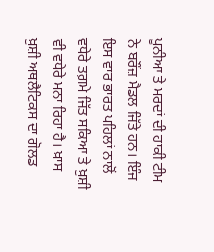ਪੂਨੀਆ ਤੇ ਮਰਦਾਂ ਦੀ ਹਾਕੀ ਟੀਮ ਨੇ ਬਰੌਂਜ਼ ਮੈਡਲ ਜਿੱਤੇ ਹਨ। ਇੰਜ ਇਸ ਵਾਰ ਭਾਰਤ ਪਹਿਲਾਂ ਨਾਲੋਂ ਵਧੇਰੇ ਤਗ਼ਮੇ ਜਿੱਤ ਸਕਿਆ ਤੇ ਖ਼ੁਸ਼ੀ ਵੀ ਵਧੇਰੇ ਮਨਾ ਰਿਹਾ ਹੈ। ਖ਼ਾਸ ਖ਼ੁਸ਼ੀ ਅਥਲੈਟਿਕਸ ਦਾ ਗੋਲਡ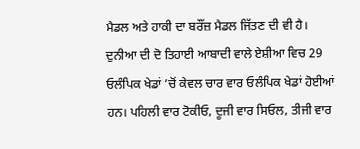ਮੈਡਲ ਅਤੇ ਹਾਕੀ ਦਾ ਬਰੌਂਜ਼ ਮੈਡਲ ਜਿੱਤਣ ਦੀ ਵੀ ਹੈ।
ਦੁਨੀਆ ਦੀ ਦੋ ਤਿਹਾਈ ਆਬਾਦੀ ਵਾਲੇ ਏਸ਼ੀਆ ਵਿਚ 29 ਓਲੰਪਿਕ ਖੇਡਾਂ ’ਚੋਂ ਕੇਵਲ ਚਾਰ ਵਾਰ ਓਲੰਪਿਕ ਖੇਡਾਂ ਹੋਈਆਂ ਹਨ। ਪਹਿਲੀ ਵਾਰ ਟੋਕੀਓ, ਦੂਜੀ ਵਾਰ ਸਿਓਲ, ਤੀਜੀ ਵਾਰ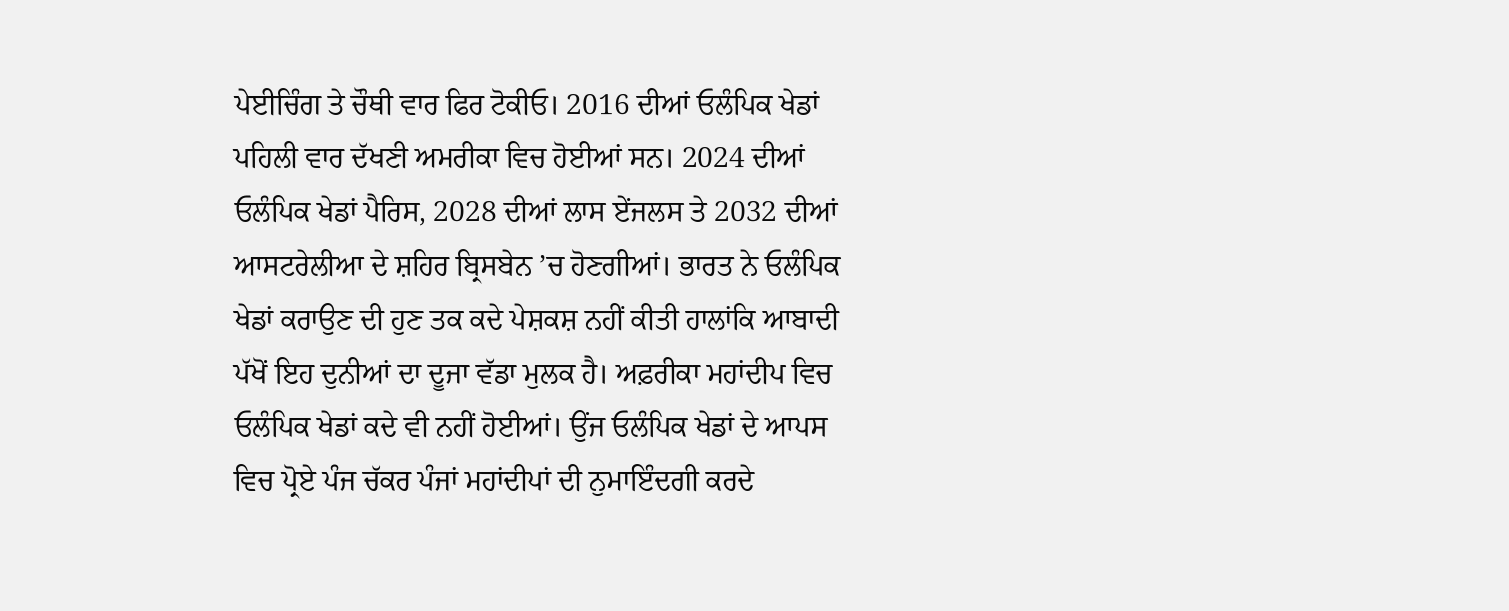ਪੇਈਚਿੰਗ ਤੇ ਚੌਥੀ ਵਾਰ ਫਿਰ ਟੋਕੀਓ। 2016 ਦੀਆਂ ਓਲੰਪਿਕ ਖੇਡਾਂ ਪਹਿਲੀ ਵਾਰ ਦੱਖਣੀ ਅਮਰੀਕਾ ਵਿਚ ਹੋਈਆਂ ਸਨ। 2024 ਦੀਆਂ ਓਲੰਪਿਕ ਖੇਡਾਂ ਪੈਰਿਸ, 2028 ਦੀਆਂ ਲਾਸ ਏਂਜਲਸ ਤੇ 2032 ਦੀਆਂ ਆਸਟਰੇਲੀਆ ਦੇ ਸ਼ਹਿਰ ਬ੍ਰਿਸਬੇਨ ’ਚ ਹੋਣਗੀਆਂ। ਭਾਰਤ ਨੇ ਓਲੰਪਿਕ ਖੇਡਾਂ ਕਰਾਉਣ ਦੀ ਹੁਣ ਤਕ ਕਦੇ ਪੇਸ਼ਕਸ਼ ਨਹੀਂ ਕੀਤੀ ਹਾਲਾਂਕਿ ਆਬਾਦੀ ਪੱਖੋਂ ਇਹ ਦੁਨੀਆਂ ਦਾ ਦੂਜਾ ਵੱਡਾ ਮੁਲਕ ਹੈ। ਅਫ਼ਰੀਕਾ ਮਹਾਂਦੀਪ ਵਿਚ ਓਲੰਪਿਕ ਖੇਡਾਂ ਕਦੇ ਵੀ ਨਹੀਂ ਹੋਈਆਂ। ਉਂਜ ਓਲੰਪਿਕ ਖੇਡਾਂ ਦੇ ਆਪਸ ਵਿਚ ਪ੍ਰੋਏ ਪੰਜ ਚੱਕਰ ਪੰਜਾਂ ਮਹਾਂਦੀਪਾਂ ਦੀ ਨੁਮਾਇੰਦਗੀ ਕਰਦੇ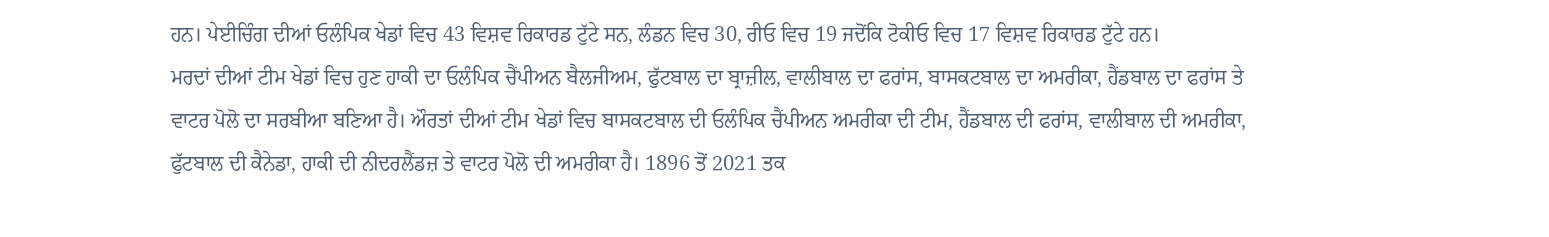ਹਨ। ਪੇਈਚਿੰਗ ਦੀਆਂ ਓਲੰਪਿਕ ਖੇਡਾਂ ਵਿਚ 43 ਵਿਸ਼ਵ ਰਿਕਾਰਡ ਟੁੱਟੇ ਸਨ, ਲੰਡਨ ਵਿਚ 30, ਰੀਓ ਵਿਚ 19 ਜਦੋਂਕਿ ਟੋਕੀਓ ਵਿਚ 17 ਵਿਸ਼ਵ ਰਿਕਾਰਡ ਟੁੱਟੇ ਹਨ।
ਮਰਦਾਂ ਦੀਆਂ ਟੀਮ ਖੇਡਾਂ ਵਿਚ ਹੁਣ ਹਾਕੀ ਦਾ ਓਲੰਪਿਕ ਚੈਂਪੀਅਨ ਬੈਲਜੀਅਮ, ਫੁੱਟਬਾਲ ਦਾ ਬ੍ਰਾਜ਼ੀਲ, ਵਾਲੀਬਾਲ ਦਾ ਫਰਾਂਸ, ਬਾਸਕਟਬਾਲ ਦਾ ਅਮਰੀਕਾ, ਹੈਂਡਬਾਲ ਦਾ ਫਰਾਂਸ ਤੇ ਵਾਟਰ ਪੋਲੋ ਦਾ ਸਰਬੀਆ ਬਣਿਆ ਹੈ। ਔਰਤਾਂ ਦੀਆਂ ਟੀਮ ਖੇਡਾਂ ਵਿਚ ਬਾਸਕਟਬਾਲ ਦੀ ਓਲੰਪਿਕ ਚੈਂਪੀਅਨ ਅਮਰੀਕਾ ਦੀ ਟੀਮ, ਹੈਂਡਬਾਲ ਦੀ ਫਰਾਂਸ, ਵਾਲੀਬਾਲ ਦੀ ਅਮਰੀਕਾ, ਫੁੱਟਬਾਲ ਦੀ ਕੈਨੇਡਾ, ਹਾਕੀ ਦੀ ਨੀਦਰਲੈਂਡਜ਼ ਤੇ ਵਾਟਰ ਪੋਲੋ ਦੀ ਅਮਰੀਕਾ ਹੈ। 1896 ਤੋਂ 2021 ਤਕ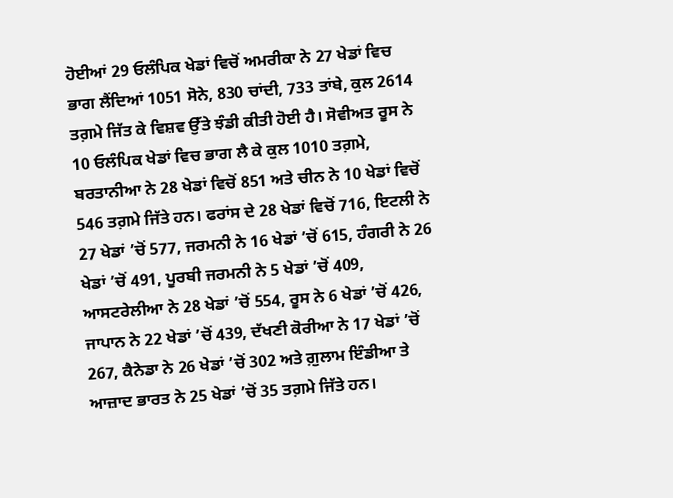ਹੋਈਆਂ 29 ਓਲੰਪਿਕ ਖੇਡਾਂ ਵਿਚੋਂ ਅਮਰੀਕਾ ਨੇ 27 ਖੇਡਾਂ ਵਿਚ ਭਾਗ ਲੈਂਦਿਆਂ 1051 ਸੋਨੇ, 830 ਚਾਂਦੀ, 733 ਤਾਂਬੇ, ਕੁਲ 2614 ਤਗ਼ਮੇ ਜਿੱਤ ਕੇ ਵਿਸ਼ਵ ਉੱਤੇ ਝੰਡੀ ਕੀਤੀ ਹੋਈ ਹੈ। ਸੋਵੀਅਤ ਰੂਸ ਨੇ 10 ਓਲੰਪਿਕ ਖੇਡਾਂ ਵਿਚ ਭਾਗ ਲੈ ਕੇ ਕੁਲ 1010 ਤਗ਼ਮੇ, ਬਰਤਾਨੀਆ ਨੇ 28 ਖੇਡਾਂ ਵਿਚੋਂ 851 ਅਤੇ ਚੀਨ ਨੇ 10 ਖੇਡਾਂ ਵਿਚੋਂ 546 ਤਗ਼ਮੇ ਜਿੱਤੇ ਹਨ। ਫਰਾਂਸ ਦੇ 28 ਖੇਡਾਂ ਵਿਚੋਂ 716, ਇਟਲੀ ਨੇ 27 ਖੇਡਾਂ ’ਚੋਂ 577, ਜਰਮਨੀ ਨੇ 16 ਖੇਡਾਂ ’ਚੋਂ 615, ਹੰਗਰੀ ਨੇ 26 ਖੇਡਾਂ ’ਚੋਂ 491, ਪੂਰਬੀ ਜਰਮਨੀ ਨੇ 5 ਖੇਡਾਂ ’ਚੋਂ 409, ਆਸਟਰੇਲੀਆ ਨੇ 28 ਖੇਡਾਂ ’ਚੋਂ 554, ਰੂਸ ਨੇ 6 ਖੇਡਾਂ ’ਚੋਂ 426, ਜਾਪਾਨ ਨੇ 22 ਖੇਡਾਂ ’ਚੋਂ 439, ਦੱਖਣੀ ਕੋਰੀਆ ਨੇ 17 ਖੇਡਾਂ ’ਚੋਂ 267, ਕੈਨੇਡਾ ਨੇ 26 ਖੇਡਾਂ ’ਚੋਂ 302 ਅਤੇ ਗ਼ੁਲਾਮ ਇੰਡੀਆ ਤੇ ਆਜ਼ਾਦ ਭਾਰਤ ਨੇ 25 ਖੇਡਾਂ ’ਚੋਂ 35 ਤਗ਼ਮੇ ਜਿੱਤੇ ਹਨ।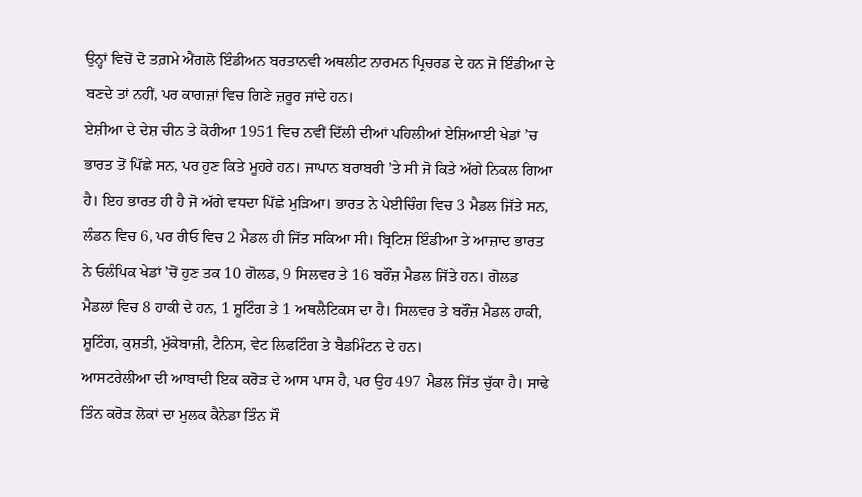ਉਨ੍ਹਾਂ ਵਿਚੋਂ ਦੋ ਤਗ਼ਮੇ ਐਂਗਲੋ ਇੰਡੀਅਨ ਬਰਤਾਨਵੀ ਅਥਲੀਟ ਨਾਰਮਨ ਪ੍ਰਿਚਰਡ ਦੇ ਹਨ ਜੋ ਇੰਡੀਆ ਦੇ ਬਣਦੇ ਤਾਂ ਨਹੀਂ, ਪਰ ਕਾਗਜ਼ਾਂ ਵਿਚ ਗਿਣੇ ਜ਼ਰੂਰ ਜਾਂਦੇ ਹਨ।
ਏਸ਼ੀਆ ਦੇ ਦੇਸ਼ ਚੀਨ ਤੇ ਕੋਰੀਆ 1951 ਵਿਚ ਨਵੀਂ ਦਿੱਲੀ ਦੀਆਂ ਪਹਿਲੀਆਂ ਏਸ਼ਿਆਈ ਖੇਡਾਂ ’ਚ ਭਾਰਤ ਤੋਂ ਪਿੱਛੇ ਸਨ, ਪਰ ਹੁਣ ਕਿਤੇ ਮੂਹਰੇ ਹਨ। ਜਾਪਾਨ ਬਰਾਬਰੀ ’ਤੇ ਸੀ ਜੋ ਕਿਤੇ ਅੱਗੇ ਨਿਕਲ ਗਿਆ ਹੈ। ਇਹ ਭਾਰਤ ਹੀ ਹੈ ਜੋ ਅੱਗੇ ਵਧਦਾ ਪਿੱਛੇ ਮੁੜਿਆ। ਭਾਰਤ ਨੇ ਪੇਈਚਿੰਗ ਵਿਚ 3 ਮੈਡਲ ਜਿੱਤੇ ਸਨ, ਲੰਡਨ ਵਿਚ 6, ਪਰ ਰੀਓ ਵਿਚ 2 ਮੈਡਲ ਹੀ ਜਿੱਤ ਸਕਿਆ ਸੀ। ਬ੍ਰਿਟਿਸ਼ ਇੰਡੀਆ ਤੇ ਆਜ਼ਾਦ ਭਾਰਤ ਨੇ ਓਲੰਪਿਕ ਖੇਡਾਂ ’ਚੋਂ ਹੁਣ ਤਕ 10 ਗੋਲਡ, 9 ਸਿਲਵਰ ਤੇ 16 ਬਰੌਂਜ਼ ਮੈਡਲ ਜਿੱਤੇ ਹਨ। ਗੋਲਡ ਮੈਡਲਾਂ ਵਿਚ 8 ਹਾਕੀ ਦੇ ਹਨ, 1 ਸ਼ੂਟਿੰਗ ਤੇ 1 ਅਥਲੈਟਿਕਸ ਦਾ ਹੈ। ਸਿਲਵਰ ਤੇ ਬਰੌਂਜ਼ ਮੈਡਲ ਹਾਕੀ, ਸ਼ੂਟਿੰਗ, ਕੁਸ਼ਤੀ, ਮੁੱਕੇਬਾਜ਼ੀ, ਟੈਨਿਸ, ਵੇਟ ਲਿਫਟਿੰਗ ਤੇ ਬੈਡਮਿੰਟਨ ਦੇ ਹਨ।
ਆਸਟਰੇਲੀਆ ਦੀ ਆਬਾਦੀ ਇਕ ਕਰੋੜ ਦੇ ਆਸ ਪਾਸ ਹੈ, ਪਰ ਉਹ 497 ਮੈਡਲ ਜਿੱਤ ਚੁੱਕਾ ਹੈ। ਸਾਢੇ ਤਿੰਨ ਕਰੋੜ ਲੋਕਾਂ ਦਾ ਮੁਲਕ ਕੈਨੇਡਾ ਤਿੰਨ ਸੌ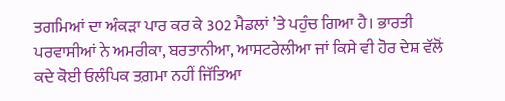ਤਗਮਿਆਂ ਦਾ ਅੰਕੜਾ ਪਾਰ ਕਰ ਕੇ 302 ਮੈਡਲਾਂ ’ਤੇ ਪਹੁੰਚ ਗਿਆ ਹੈ। ਭਾਰਤੀ ਪਰਵਾਸੀਆਂ ਨੇ ਅਮਰੀਕਾ, ਬਰਤਾਨੀਆ, ਆਸਟਰੇਲੀਆ ਜਾਂ ਕਿਸੇ ਵੀ ਹੋਰ ਦੇਸ਼ ਵੱਲੋਂ ਕਦੇ ਕੋਈ ਓਲੰਪਿਕ ਤਗ਼ਮਾ ਨਹੀਂ ਜਿੱਤਿਆ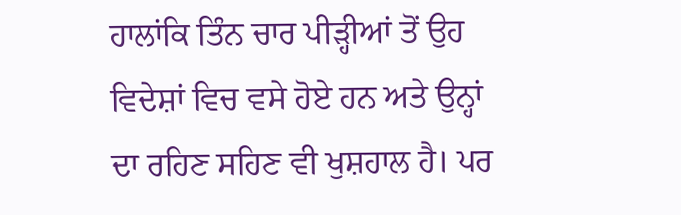ਹਾਲਾਂਕਿ ਤਿੰਨ ਚਾਰ ਪੀੜ੍ਹੀਆਂ ਤੋਂ ਉਹ ਵਿਦੇਸ਼ਾਂ ਵਿਚ ਵਸੇ ਹੋਏ ਹਨ ਅਤੇ ਉਨ੍ਹਾਂ ਦਾ ਰਹਿਣ ਸਹਿਣ ਵੀ ਖੁਸ਼ਹਾਲ ਹੈ। ਪਰ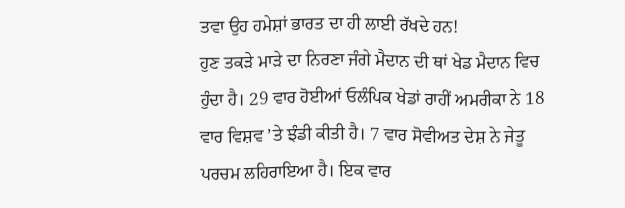ਤਵਾ ਉਹ ਹਮੇਸ਼ਾਂ ਭਾਰਤ ਦਾ ਹੀ ਲਾਈ ਰੱਖਦੇ ਹਨ!
ਹੁਣ ਤਕੜੇ ਮਾੜੇ ਦਾ ਨਿਰਣਾ ਜੰਗੇ ਮੈਦਾਨ ਦੀ ਥਾਂ ਖੇਡ ਮੈਦਾਨ ਵਿਚ ਹੁੰਦਾ ਹੈ। 29 ਵਾਰ ਹੋਈਆਂ ਓਲੰਪਿਕ ਖੇਡਾਂ ਰਾਹੀਂ ਅਮਰੀਕਾ ਨੇ 18 ਵਾਰ ਵਿਸ਼ਵ ’ਤੇ ਝੰਡੀ ਕੀਤੀ ਹੈ। 7 ਵਾਰ ਸੋਵੀਅਤ ਦੇਸ਼ ਨੇ ਜੇਤੂ ਪਰਚਮ ਲਹਿਰਾਇਆ ਹੈ। ਇਕ ਵਾਰ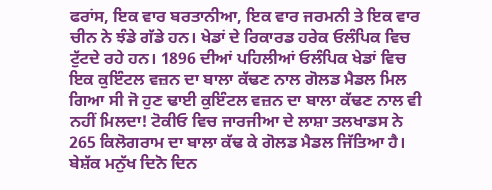ਫਰਾਂਸ, ਇਕ ਵਾਰ ਬਰਤਾਨੀਆ, ਇਕ ਵਾਰ ਜਰਮਨੀ ਤੇ ਇਕ ਵਾਰ ਚੀਨ ਨੇ ਝੰਡੇ ਗੱਡੇ ਹਨ। ਖੇਡਾਂ ਦੇ ਰਿਕਾਰਡ ਹਰੇਕ ਓਲੰਪਿਕ ਵਿਚ ਟੁੱਟਦੇ ਰਹੇ ਹਨ। 1896 ਦੀਆਂ ਪਹਿਲੀਆਂ ਓਲੰਪਿਕ ਖੇਡਾਂ ਵਿਚ ਇਕ ਕੁਇੰਟਲ ਵਜ਼ਨ ਦਾ ਬਾਲਾ ਕੱਢਣ ਨਾਲ ਗੋਲਡ ਮੈਡਲ ਮਿਲ ਗਿਆ ਸੀ ਜੋ ਹੁਣ ਢਾਈ ਕੁਇੰਟਲ ਵਜ਼ਨ ਦਾ ਬਾਲਾ ਕੱਢਣ ਨਾਲ ਵੀ ਨਹੀਂ ਮਿਲਦਾ! ਟੋਕੀਓ ਵਿਚ ਜਾਰਜੀਆ ਦੇ ਲਾਸ਼ਾ ਤਲਖਾਡਸ ਨੇ 265 ਕਿਲੋਗਰਾਮ ਦਾ ਬਾਲਾ ਕੱਢ ਕੇ ਗੋਲਡ ਮੈਡਲ ਜਿੱਤਿਆ ਹੈ। ਬੇਸ਼ੱਕ ਮਨੁੱਖ ਦਿਨੋ ਦਿਨ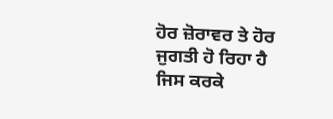ਹੋਰ ਜ਼ੋਰਾਵਰ ਤੇ ਹੋਰ ਜੁਗਤੀ ਹੋ ਰਿਹਾ ਹੈ ਜਿਸ ਕਰਕੇ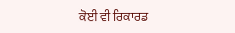ਕੋਈ ਵੀ ਰਿਕਾਰਡ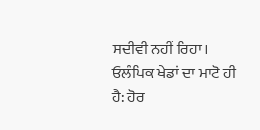ਸਦੀਵੀ ਨਹੀਂ ਰਿਹਾ। ਓਲੰਪਿਕ ਖੇਡਾਂ ਦਾ ਮਾਟੋ ਹੀ ਹੈ: ਹੋਰ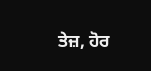ਤੇਜ਼, ਹੋਰ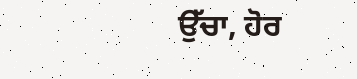ਉੱਚਾ, ਹੋਰ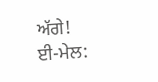ਅੱਗੇ!
ਈ-ਮੇਲ: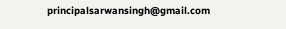principalsarwansingh@gmail.com